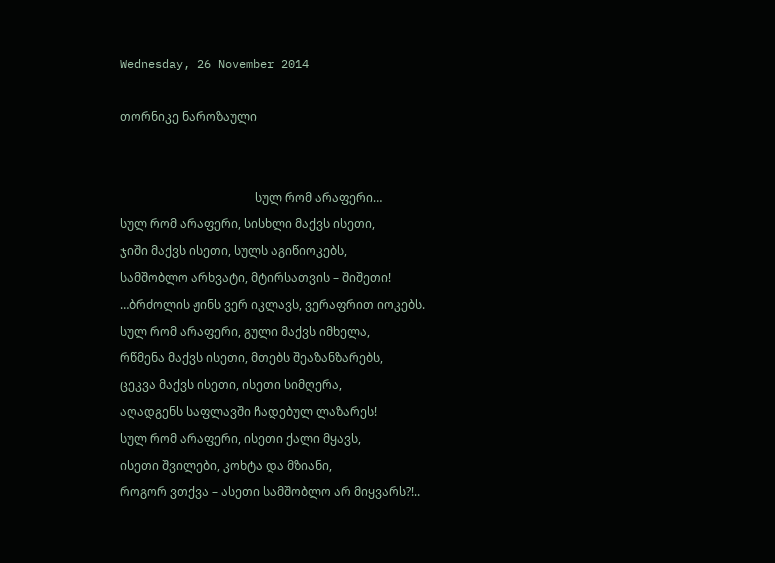Wednesday, 26 November 2014

თორნიკე ნაროზაული


                                             სულ რომ არაფერი…
სულ რომ არაფერი, სისხლი მაქვს ისეთი,
ჯიში მაქვს ისეთი, სულს აგიწიოკებს,
სამშობლო არხვატი, მტირსათვის – შიშეთი!
…ბრძოლის ჟინს ვერ იკლავს, ვერაფრით იოკებს.
სულ რომ არაფერი, გული მაქვს იმხელა,
რწმენა მაქვს ისეთი, მთებს შეაზანზარებს,
ცეკვა მაქვს ისეთი, ისეთი სიმღერა,
აღადგენს საფლავში ჩადებულ ლაზარეს!
სულ რომ არაფერი, ისეთი ქალი მყავს,
ისეთი შვილები, კოხტა და მზიანი,
როგორ ვთქვა – ასეთი სამშობლო არ მიყვარს?!..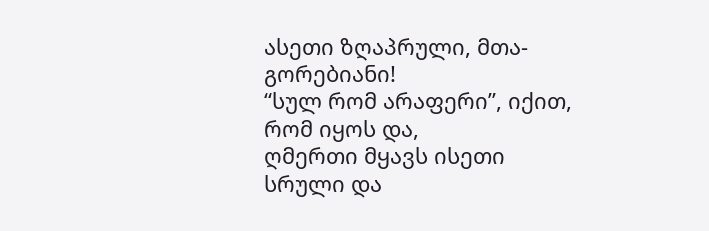ასეთი ზღაპრული, მთა-გორებიანი!
“სულ რომ არაფერი”, იქით, რომ იყოს და,
ღმერთი მყავს ისეთი სრული და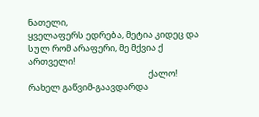ნათელი,
ყველაფერს ედრება, მეტია კიდეც და
სულ რომ არაფერი, მე მქვია ქ
ართველი!
                                                            ქალო!
რახელ გაწვიმ-გაავდარდა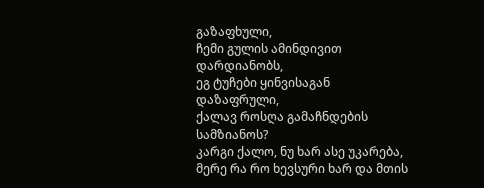გაზაფხული,
ჩემი გულის ამინდივით დარდიანობს,
ეგ ტუჩები ყინვისაგან დაზაფრული,
ქალავ როსღა გამაჩნდების სამზიანოს?
კარგი ქალო, ნუ ხარ ასე უკარება,
მერე რა რო ხევსური ხარ და მთის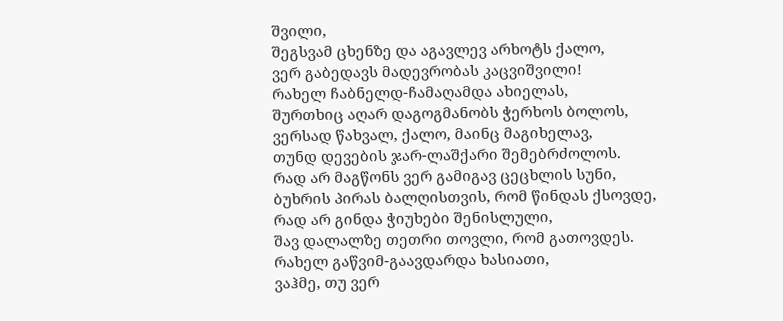შვილი,
შეგსვამ ცხენზე და აგავლევ არხოტს ქალო,
ვერ გაბედავს მადევრობას კაცვიშვილი!
რახელ ჩაბნელდ-ჩამაღამდა ახიელას,
შურთხიც აღარ დაგოგმანობს ჭერხოს ბოლოს,
ვერსად წახვალ, ქალო, მაინც მაგიხელავ,
თუნდ დევების ჯარ-ლაშქარი შემებრძოლოს.
რად არ მაგწონს ვერ გამიგავ ცეცხლის სუნი,
ბუხრის პირას ბალღისთვის, რომ წინდას ქსოვდე,
რად არ გინდა ჭიუხები შენისლული,
შავ დალალზე თეთრი თოვლი, რომ გათოვდეს.
რახელ გაწვიმ-გაავდარდა ხასიათი,
ვაჰმე, თუ ვერ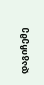დაგიჩემე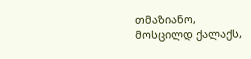თმაზიანო,
მოსცილდ ქალაქს,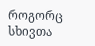როგორც სხივთა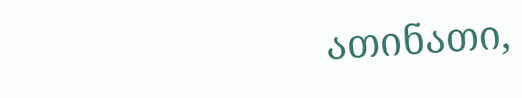ათინათი,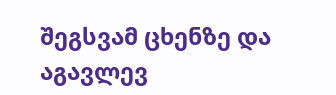შეგსვამ ცხენზე და აგავლევ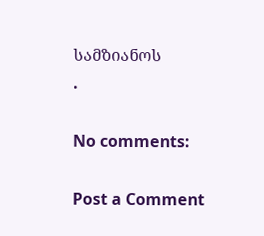სამზიანოს
.

No comments:

Post a Comment